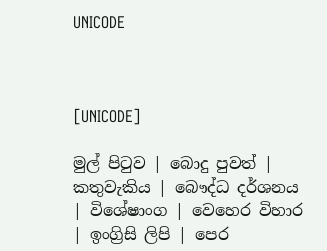UNICODE



[UNICODE]

මුල් පිටුව | බොදු පුවත් | කතුවැකිය | බෞද්ධ දර්ශනය | විශේෂාංග | වෙහෙර විහාර | ඉංග්‍රිසි ලිපි | පෙර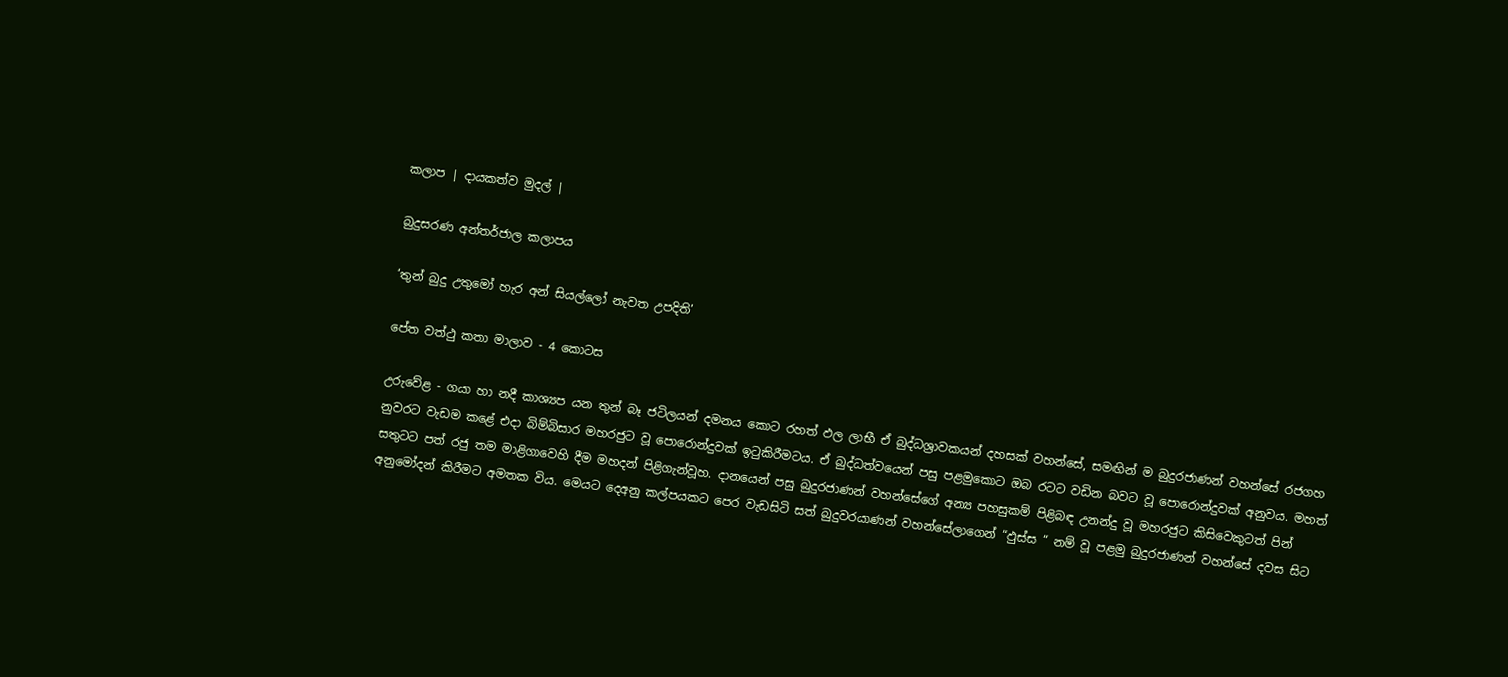කලාප | දායකත්ව මුදල් |

බුදුසරණ අන්තර්ජාල කලාපය

‘තුන් බුදු උතුමෝ හැර අන් සියල්ලෝ නැවත උපදිති’

පේත වත්ථු කතා මාලාව - 4 කොටස

උරුවේළ - ගයා හා නදී කාශ්‍යප යන තුන් බෑ ජටිලයන් දමනය කොට රහත් ඵල ලාභී ඒ බුද්ධශ්‍රාවකයන් දහසක් වහන්සේ, සමඟින් ම බුදුරජාණන් වහන්සේ රජගහ නුවරට වැඩම කළේ එදා බිම්බිසාර මහරජුට වූ පොරොන්දුවක් ඉටුකිරීමටය. ඒ බුද්ධත්වයෙන් පසු පළමුකොට ඔබ රටට වඩින බවට වූ පොරොන්දුවක් අනුවය. මහත් සතුටට පත් රජු තම මාළිගාවෙහි දීම මහදන් පිළිගැන්වූහ. දානයෙන් පසු බුදුරජාණන් වහන්සේගේ අන්‍ය පහසුකම් පිළිබඳ උනන්දු වූ මහරජුට කිසිවෙකුටත් පින් අනුමෝදන් කිරීමට අමතක විය. මෙයට දෙඅනු කල්පයකට පෙර වැඩසිටි සත් බුදුවරයාණන් වහන්සේලාගෙන් “ඵුස්ස “ නම් වූ පළමු බුදුරජාණන් වහන්සේ දවස සිට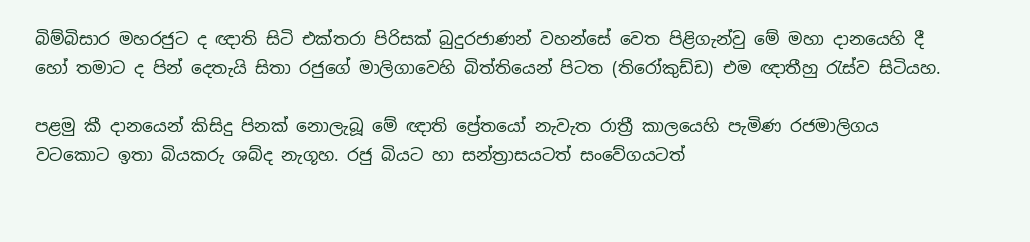බිම්බිසාර මහරජුට ද ඥාති සිටි එක්තරා පිරිසක් බුදුරජාණන් වහන්සේ වෙත පිළිගැන්වු මේ මහා දානයෙහි දී හෝ තමාට ද පින් දෙතැයි සිතා රජුගේ මාලිගාවෙහි බිත්තියෙන් පිටත (තිරෝකුඩ්ඩ) එම ඥාතීහු රැස්ව සිටියහ.

පළමු කී දානයෙන් කිසිදු පිනක් නොලැබූ මේ ඥාති ප්‍රේතයෝ නැවැත රාත්‍රී කාලයෙහි පැමිණ රජමාලිගය වටකොට ඉතා බියකරු ශබ්ද නැගූහ. රජු බියට හා සන්ත්‍රාසයටත් සංවේගයටත්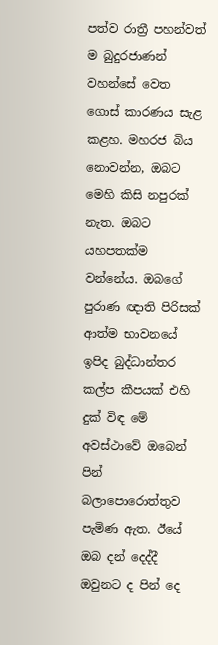පත්ව රාත්‍රී පහන්වත් ම බුදුරජාණන් වහන්සේ වෙත ගොස් කාරණය සැළ කළහ. මහරජ බිය නොවන්න, ඔබට මෙහි කිසි නපුරක් නැත. ඔබට යහපතක්ම වන්නේය. ඔබගේ පුරාණ ඥාති පිරිසක් ආත්ම භාවනයේ ඉපිද බුද්ධාන්තර කල්ප කීපයක් එහි දුක් විඳ මේ අවස්ථාවේ ඔබෙන් පින් බලාපොරොත්තුව පැමිණ ඇත. ඊයේ ඔබ දන් දෙද්දී ඔවුනට ද පින් දෙ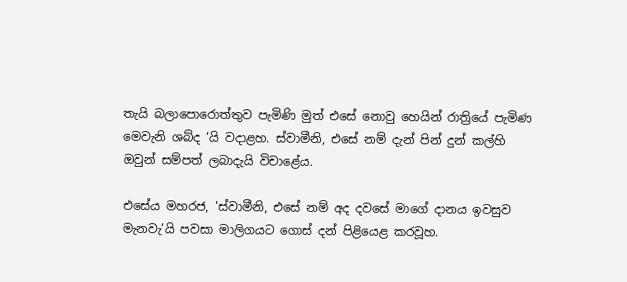තැයි බලාපොරොත්තුව පැමිණි මුත් එසේ නොවු හෙයින් රාත්‍රියේ පැමිණ මෙවැනි ශබ්ද ‘යි වදාළහ. ස්වාමීනි, එසේ නම් දැන් පින් දුන් කල්හි ඔවුන් සම්පත් ලබාදැයි විචාළේය.

එසේය මහරජ, ‘ස්වාමීනි, එසේ නම් අද දවසේ මාගේ දානය ඉවසුව මැනවැ’යි පවසා මාලිගයට ගොස් දන් පිළියෙළ කරවූහ.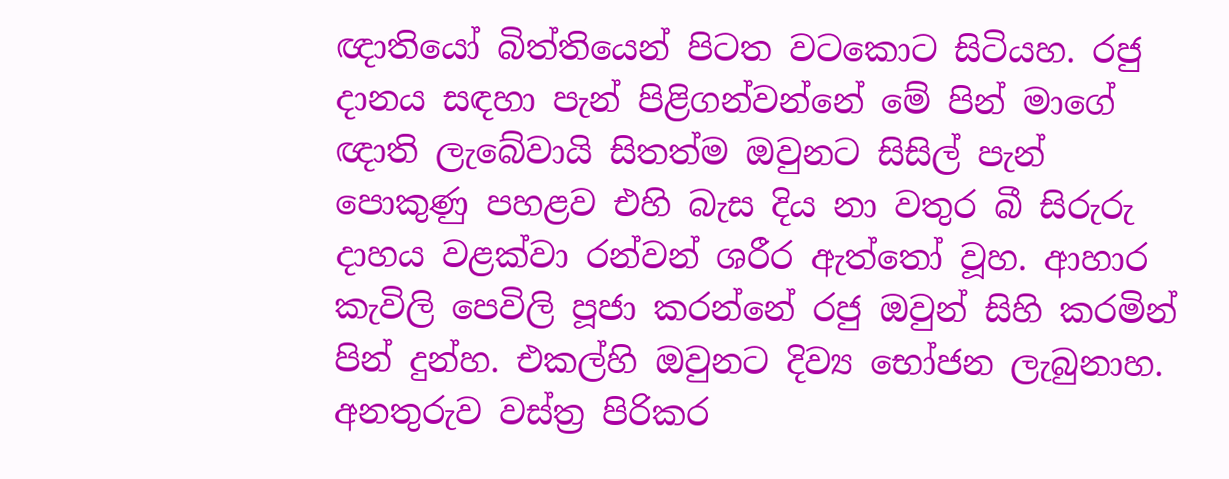ඥාතියෝ බිත්තියෙන් පිටත වටකොට සිටියහ. රජු දානය සඳහා පැන් පිළිගන්වන්නේ මේ පින් මාගේ ඥාති ලැබේවායි සිතත්ම ඔවුනට සිසිල් පැන් පොකුණු පහළව එහි බැස දිය නා වතුර බී සිරුරු දාහය වළක්වා රන්වන් ශරීර ඇත්තෝ වූහ. ආහාර කැවිලි පෙවිලි පූජා කරන්නේ රජු ඔවුන් සිහි කරමින් පින් දුන්හ. එකල්හි ඔවුනට දිව්‍ය භෝජන ලැබුනාහ. අනතුරුව වස්ත්‍ර පිරිකර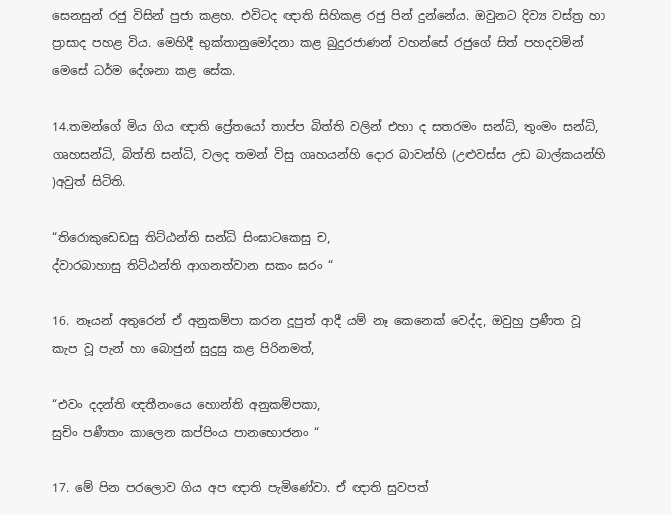සෙනසුන් රජු විසින් පුජා කළහ. එවිටද ඥාති සිහිකළ රජු පින් දුන්නේය. ඔවුනට දිව්‍ය වස්ත්‍ර හා ප්‍රාසාද පහළ විය. මෙහිදී භුක්තානුමෝදනා කළ බුදුරජාණන් වහන්සේ රජුගේ සිත් පහදවමින් මෙසේ ධර්ම දේශනා කළ සේක.

14.තමන්ගේ මිය ගිය ඥාති ප්‍රේතයෝ තාප්ප බිත්ති වලින් එහා ද සතරමං සන්ධි, තුංමං සන්ධි, ගෘහසන්ධි, බිත්ති සන්ධි, වලද තමන් විසු ගෘහයන්හි දොර බාවන්හි (උළුවස්ස උඩ බාල්කයන්හි )අවුත් සිටිති.

“තිරොකුඩෙඩසු තිට්ඨන්ති සන්ධි සිංඝාටකෙසු ච,
ද්වාරබාහාසු තිට්ඨන්ති ආගනත්වාන සකං ඝරං “

16. නෑයන් අතුරෙන් ඒ අනුකම්පා කරන දූපුත් ආදී යම් නෑ කෙනෙක් වෙද්ද, ඔවුහු ප්‍රණීත වූ කැප වූ පැන් හා බොජුන් සුදුසු කළ පිරිනමත්,

“එවං දදන්ති ඥතීනංයෙ හොන්ති අනුකම්පකා,
සුචිං පණීතං කාලෙන කප්පිංය පානභොජනං “

17. මේ පින පරලොව ගිය අප ඥාති පැමිණේවා. ඒ ඥාති සුවපත්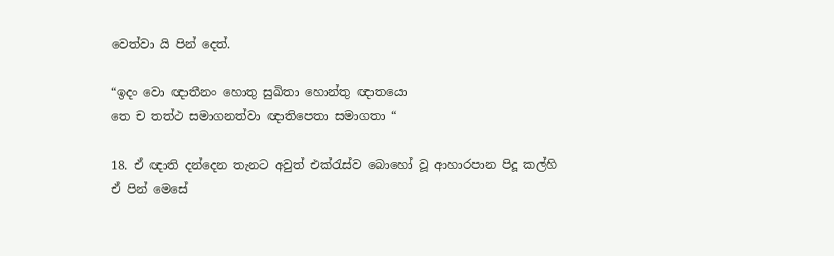වෙත්වා යි පින් දෙත්.

“ඉදං වො ඥාතීනං හොතු සුඛිතා හොන්තු ඥාතයො
තෙ ච තත්ථ සමාගනත්වා ඥාතිපෙතා සමාගතා “

18. ඒ ඥාති දන්දෙන තැනට අවුත් එක්රැස්ව බොහෝ වූ ආහාරපාන පිදූ කල්හි ඒ පින් මෙසේ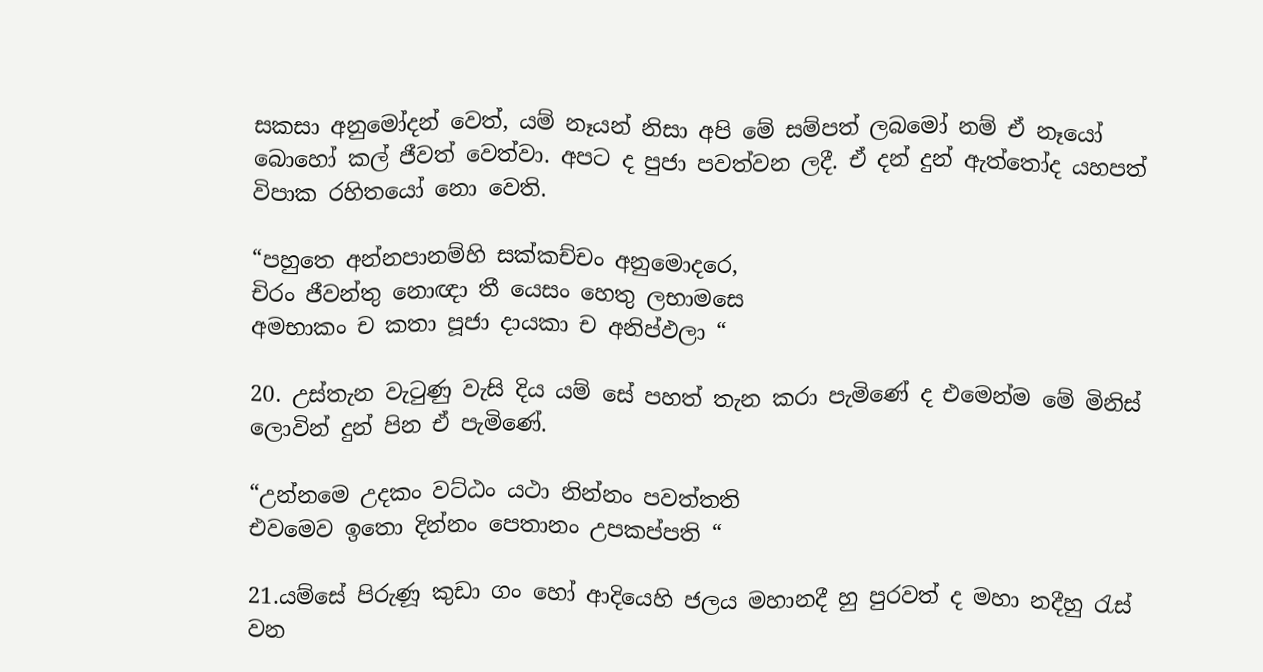සකසා අනුමෝදන් වෙත්, යම් නෑයන් නිසා අපි මේ සම්පත් ලබමෝ නම් ඒ නෑයෝ බොහෝ කල් ජීවත් වෙත්වා. අපට ද පුජා පවත්වන ලදී. ඒ දන් දුන් ඇත්තෝද යහපත් විපාක රහිතයෝ නො වෙති.

“පහුතෙ අන්නපානම්හි සක්කච්චං අනුමොදරෙ,
චිරං ජීවන්තු නොඥා තී යෙසං හෙතු ලභාමසෙ
අමභාකං ච කතා පූජා දායකා ච අනිප්ඵලා “

20. උස්තැන වැටුණු වැසි දිය යම් සේ පහත් තැන කරා පැමිණේ ද එමෙන්ම මේ මිනිස් ලොවින් දුන් පින ඒ පැමිණේ.

“උන්නමෙ උදකං වට්ඨං යථා නින්නං පවත්තති
එවමෙව ඉතො දින්නං පෙතානං උපකප්පති “

21.යම්සේ පිරුණූ කුඩා ගං හෝ ආදියෙහි ජලය මහානදී හු පුරවත් ද මහා නදීහු රැස් වන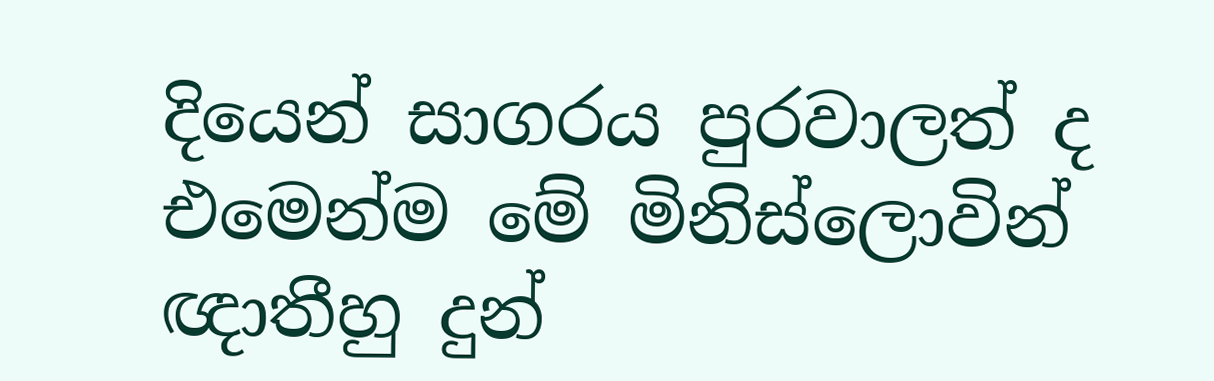දියෙන් සාගරය පුරවාලත් ද එමෙන්ම මේ මිනිස්ලොවින් ඥාතීහු දුන්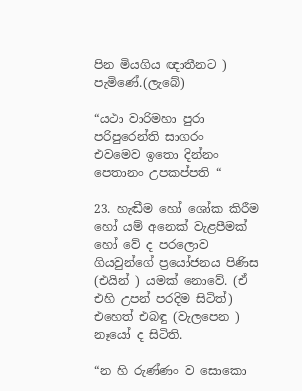පින මියගිය ඥාතීනට ) පැමිණේ.(ලැබේ)

“යථා වාරිමහා පුරා පරිපුරෙන්ති සාගරං
එවමෙව ඉතො දින්නං පෙතානං උපකප්පති “

23. හැඬීම හෝ ශෝක කිරීම හෝ යම් අනෙක් වැළපීමක් හෝ වේ ද පරලොව ගියවුන්ගේ ප්‍රයෝජනය පිණිස (එයින් ) යමක් නොවේ. (ඒ එහි උපන් පරදිම සිටිත්) එහෙත් එබඳු (වැලපෙන ) නෑයෝ ද සිටිති.

“න හි රුණ්ණං ව සොකො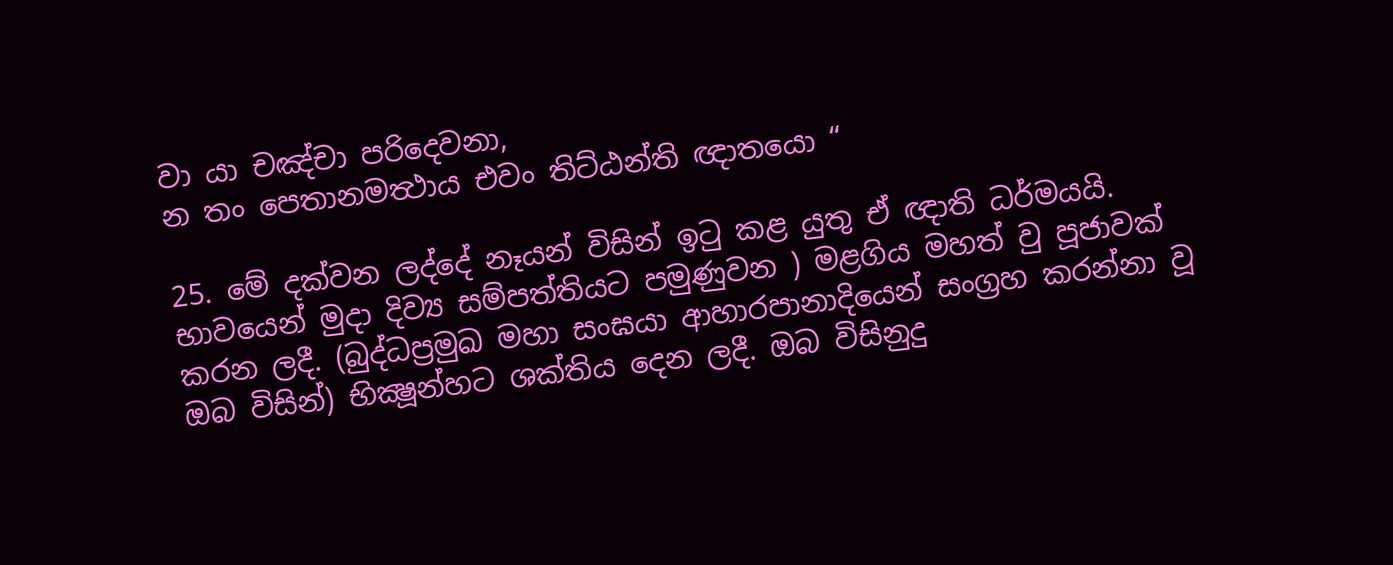වා යා චඤ්චා පරිදෙවනා,
න තං පෙතානමත්‍ථාය එවං තිට්ඨන්ති ඥාතයො “

25. මේ දක්වන ලද්දේ නෑයන් විසින් ඉටු කළ යුතු ඒ ඥාති ධර්මයයි. භාවයෙන් මුදා දිව්‍ය සම්පත්තියට පමුණුවන ) මළගිය මහත් වු පූජාවක් කරන ලදී. (බුද්ධප්‍රමුඛ මහා සංඝයා ආහාරපානාදියෙන් සංග්‍රහ කරන්නා වූ ඔබ විසින්) භික්‍ෂූන්හට ශක්තිය දෙන ලදී. ඔබ විසිනුදු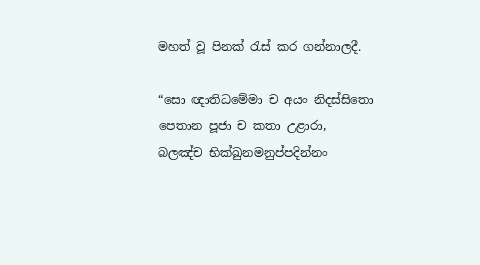මහත් වූ පිනක් රැස් කර ගන්නාලදී.

“සො ඥාතිධමේමා ච අයං නිදස්සිතො
පෙතාන පූජා ච කතා උළාරා,
බලඤ්ච භික්‍ඛුනමනුප්පදින්නං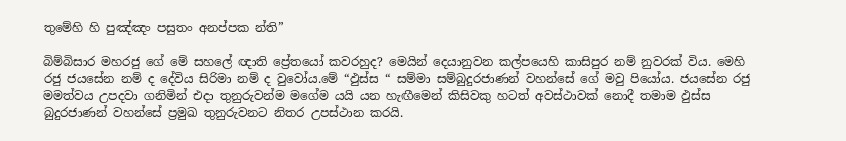තුමේහි හි පුඤ්ඤං පසුතං අනප්පක න්ති”

බිම්බිසාර මහරජු ගේ මේ සහලේ ඥාති ප්‍රේතයෝ කවරහුද? මෙයින් දෙයානුවන කල්පයෙහි කාසිපුර නම් නුවරක් විය. මෙහි රජු ජයසේන නම් ද දේවිය සිරිමා නම් ද වුවෝය.මේ “ඵුස්ස “ සම්මා සම්බුදුරජාණන් වහන්සේ ගේ මවු පියෝය. ජයසේන රජු මමත්වය උපදවා ගනිමින් එදා තුනුරුවන්ම මගේම යයි යන හැඟීමෙන් කිසිවකු හටත් අවස්ථාවක් නොදී තමාම ඵුස්ස බුදුරජාණන් වහන්සේ ප්‍රමුඛ තුනුරුවනට නිතර උපස්ථාන කරයි.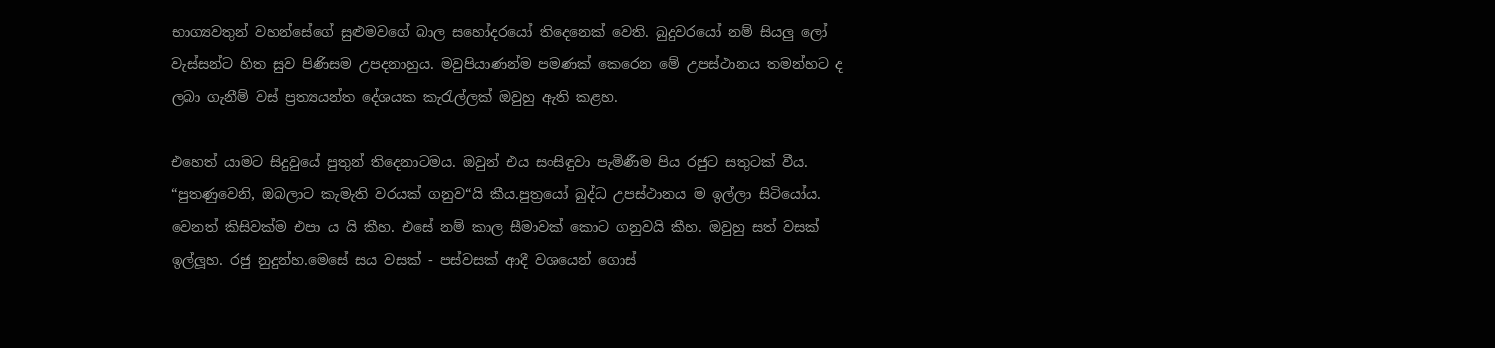භාග්‍යවතුන් වහන්සේගේ සුළුමවගේ බාල සහෝදරයෝ තිදෙනෙක් වෙති. බුදුවරයෝ නම් සියලු ලෝ වැස්සන්ට හිත සුව පිණිසම උපදනාහුය. මවුපියාණන්ම පමණක් කෙරෙන මේ උපස්ථානය තමන්හට ද ලබා ගැනීම් වස් ප්‍රත්‍යයන්ත දේශයක කැරැල්ලක් ඔවුහු ඇති කළහ.

එහෙත් යාමට සිදුවුයේ පුතුන් තිදෙනාටමය. ඔවුන් එය සංසිඳුවා පැමිණීම පිය රජුට සතුටක් වීය. “පුතණුවෙනි, ඔබලාට කැමැති වරයක් ගනුව“යි කීය.පුත්‍රයෝ බුද්ධ උපස්ථානය ම ඉල්ලා සිටියෝය. වෙනත් කිසිවක්ම එපා ය යි කීහ. එසේ නම් කාල සීමාවක් කොට ගනුවයි කීහ. ඔවුහු සත් වසක් ඉල්ලූහ. රජු නුදුන්හ.මෙසේ සය වසක් - පස්වසක් ආදී වශයෙන් ගොස්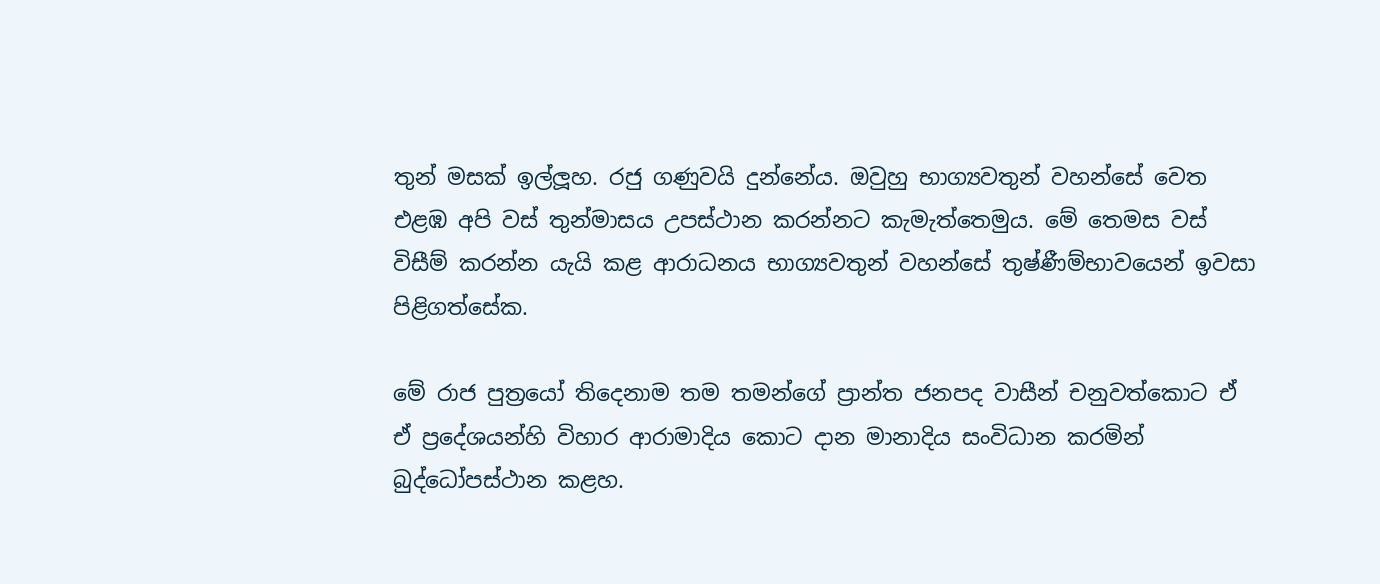තුන් මසක් ඉල්ලූහ. රජු ගණුවයි දුන්නේය. ඔවුහු භාග්‍යවතුන් වහන්සේ වෙත එළඹ අපි වස් තුන්මාසය උපස්ථාන කරන්නට කැමැත්තෙමුය. මේ තෙමස වස් විසීම් කරන්න යැයි කළ ආරාධනය භාග්‍යවතුන් වහන්සේ තුෂ්ණීම්භාවයෙන් ඉවසා පිළිගත්සේක.

මේ රාජ පුත්‍රයෝ තිදෙනාම තම තමන්ගේ ප්‍රාන්ත ජනපද වාසීන් චනුවත්කොට ඒ ඒ ප්‍රදේශයන්හි විහාර ආරාමාදිය කොට දාන මානාදිය සංවිධාන කරමින් බුද්ධෝපස්ථාන කළහ.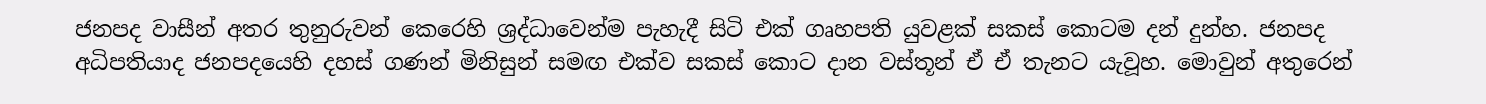ජනපද වාසීන් අතර තුනුරුවන් කෙරෙහි ශ්‍රද්ධාවෙන්ම පැහැදී සිටි එක් ගෘහපති යුවළක් සකස් කොටම දන් දුන්හ. ජනපද අධිපතියාද ජනපදයෙහි දහස් ගණන් මිනිසුන් සමඟ එක්ව සකස් කොට දාන වස්තූන් ඒ ඒ තැනට යැවූහ. මොවුන් අතුරෙන්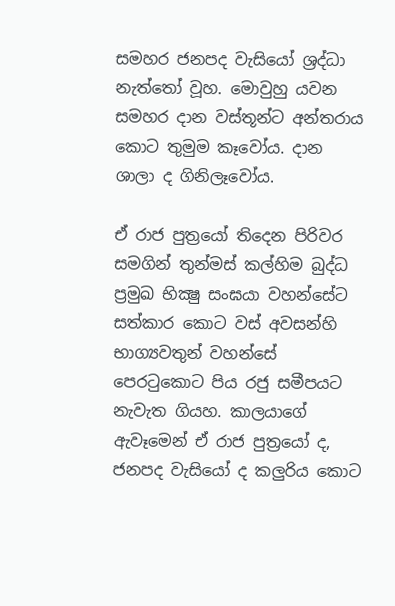සමහර ජනපද වැසියෝ ශ්‍රද්ධා නැත්තෝ වූහ. මොවුහු යවන සමහර දාන වස්තූන්ට අන්තරාය කොට තුමුම කෑවෝය. දාන ශාලා ද ගිනිලෑවෝය.

ඒ රාජ පුත්‍රයෝ තිදෙන පිරිවර සමගින් තුන්මස් කල්හිම බුද්ධ ප්‍රමුඛ භික්‍ෂු සංඝයා වහන්සේට සත්කාර කොට වස් අවසන්හි භාග්‍යවතුන් වහන්සේ පෙරටුකොට පිය රජු සමීපයට නැවැත ගියහ. කාලයාගේ ඇවෑමෙන් ඒ රාජ පුත්‍රයෝ ද, ජනපද වැසියෝ ද කලුරිය කොට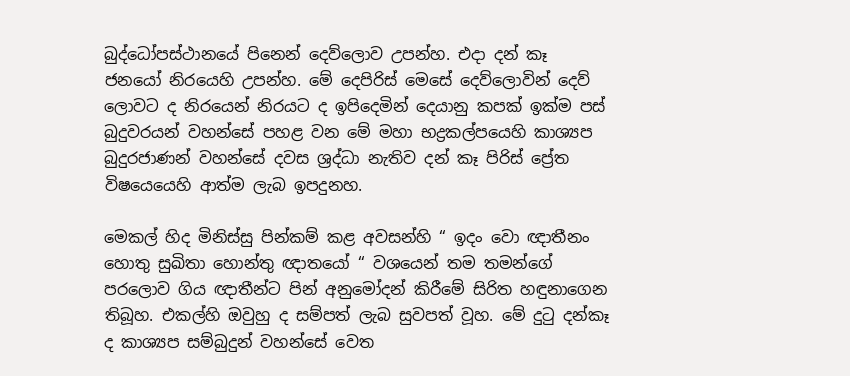බුද්ධෝපස්ථානයේ පිනෙන් දෙව්ලොව උපන්හ. එදා දන් කෑ ජනයෝ නිරයෙහි උපන්හ. මේ දෙපිරිස් මෙසේ දෙව්ලොවින් දෙව් ලොවට ද නිරයෙන් නිරයට ද ඉපිදෙමින් දෙයානු කපක් ඉක්ම පස් බුදුවරයන් වහන්සේ පහළ වන මේ මහා භද්‍රකල්පයෙහි කාශ්‍යප බුදුරජාණන් වහන්සේ දවස ශ්‍රද්ධා නැතිව දන් කෑ පිරිස් ප්‍රේත විෂයෙයෙහි ආත්ම ලැබ ඉපදුනහ.

මෙකල් හිද මිනිස්සු පින්කම් කළ අවසන්හි “ ඉදං වො ඥාතීනං හොතු සුඛිතා හොන්තු ඥාතයෝ “ වශයෙන් තම තමන්ගේ පරලොව ගිය ඥාතීන්ට පින් අනුමෝදන් කිරීමේ සිරිත හඳුනාගෙන තිබූහ. එකල්හි ඔවුහු ද සම්පත් ලැබ සුවපත් වූහ. මේ දුටු දන්කෑ ද කාශ්‍යප සම්බුදුන් වහන්සේ වෙත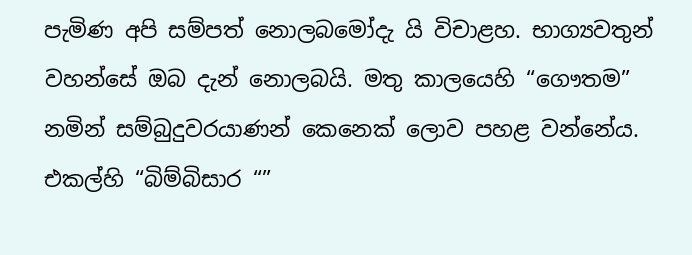පැමිණ අපි සම්පත් නොලබමෝදැ යි විචාළහ. භාග්‍යවතුන් වහන්සේ ඔබ දැන් නොලබයි. මතු කාලයෙහි “ගෞතම” නමින් සම්බුදුවරයාණන් කෙනෙක් ලොව පහළ වන්නේය. එකල්හි “බිම්බිසාර “”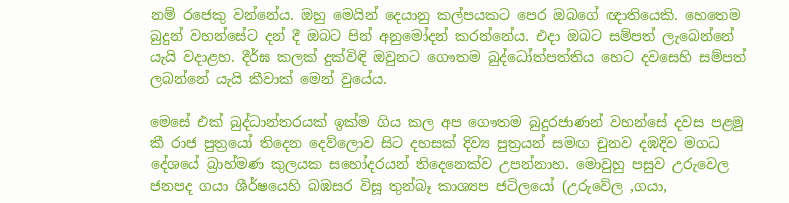නම් රජෙකු වන්නේය. ඔහු මෙයින් දෙයානු කල්පයකට පෙර ඔබගේ ඥාතියෙකි. හෙතෙම බුදුන් වහන්සේට දන් දී ඔබට පින් අනුමෝදන් කරන්නේය. එදා ඔබට සම්පත් ලැබෙන්නේ යැයි වදාළහ. දීර්ඝ කලක් දුක්විඳි ඔවුනට ගෞතම බුද්ධෝත්පත්තිය හෙට දවසෙහි සම්පත් ලබන්නේ යැයි කීවාක් මෙන් වුයේය.

මෙසේ එක් බුද්ධාන්තරයක් ඉක්ම ගිය කල අප ගෞතම බුදුරජාණන් වහන්සේ දවස පළමු කී රාජ පුත්‍රයෝ තිදෙන දෙව්ලොව සිට දහසක් දිව්‍ය පුත්‍රයන් සමඟ චුනව දඹදිව මගධ දේශයේ බ්‍රාහ්මණ කුලයක සහෝදරයන් තිදෙනෙක්ව උපන්නාහ. මොවුහු පසුව උරුවෙල ජනපද ගයා ශීර්ෂයෙහි බඹසර විසූ තුන්බෑ කාශ්‍යප ජටිලයෝ (උරුවේල ,ගයා,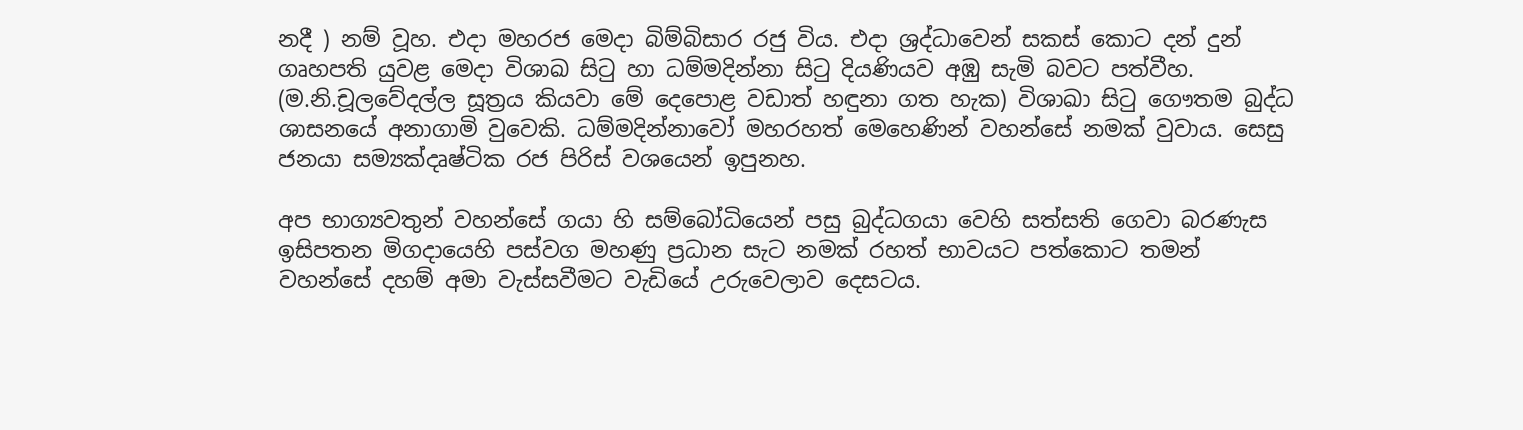නදී ) නම් වූහ. එදා මහරජ මෙදා බිම්බිසාර රජු විය. එදා ශ්‍රද්ධාවෙන් සකස් කොට දන් දුන් ගෘහපති යුවළ මෙදා විශාඛ සිටු හා ධම්මදින්නා සිටු දියණියව අඹු සැමි බවට පත්වීහ. (ම.නි.චූලවේදල්ල සූත්‍රය කියවා මේ දෙපොළ වඩාත් හඳුනා ගත හැක) විශාඛා සිටු ගෞතම බුද්ධ ශාසනයේ අනාගාමි වුවෙකි. ධම්මදින්නාවෝ මහරහත් මෙහෙණින් වහන්සේ නමක් වුවාය. සෙසු ජනයා සම්‍යක්දෘෂ්ටික රජ පිරිස් වශයෙන් ඉපුනහ.

අප භාග්‍යවතුන් වහන්සේ ගයා හි සම්බෝධියෙන් පසු බුද්ධගයා වෙහි සත්සති ගෙවා බරණැස ඉසිපතන මිගදායෙහි පස්වග මහණු ප්‍රධාන සැට නමක් රහත් භාවයට පත්කොට තමන් වහන්සේ දහම් අමා වැස්සවීමට වැඩියේ උරුවෙලාව දෙසටය.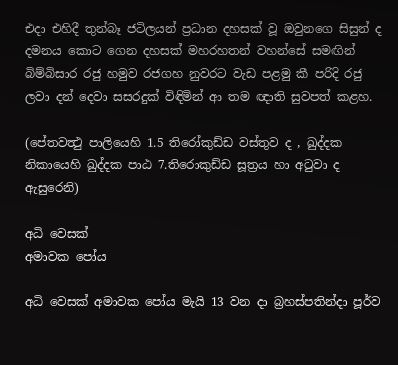එදා එහිදී තුන්බෑ ජටිලයන් ප්‍රධාන දහසක් වූ ඔවුනගෙ සිසුන් ද දමනය කොට ගෙන දහසක් මහරහතන් වහන්සේ සමඟින් බිම්බිසාර රජු හමුව රජගහ නුවරට වැඩ පළමු කී පරිදි රජු ලවා දන් දෙවා සසරදුක් විඳිමින් ආ තම ඥාති සුවපත් කළහ.

(පේතවත්‍ථු පාලියෙහි 1.5 තිරෝකුඩ්ඩ වස්තුව ද , ඛුද්දක නිකායෙහි ඛුද්දක පාඨ 7.තිරොකුඩ්ඩ සූත්‍රය හා අටුවා ද ඇසුරෙනි)

අධි වෙසක්
අමාවක පෝය

අධි වෙසක් අමාවක පෝය මැයි 13 වන දා බ්‍රහස්පතින්දා පූර්ව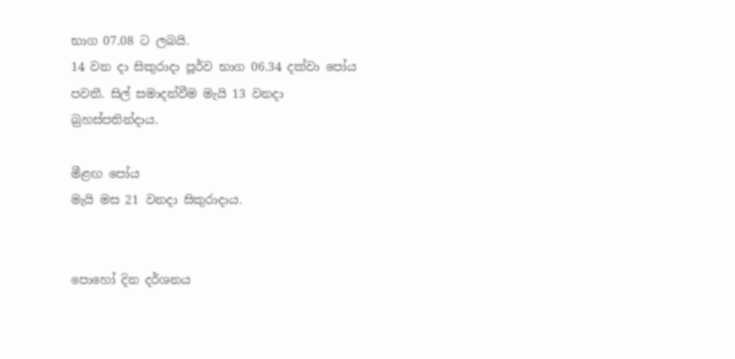භාග 07.08 ට ලබයි.
14 වන දා සිකුරාදා පූර්ව භාග 06.34 දක්වා පෝය පවතී. සිල් සමාදන්වීම මැයි 13 වනදා බ්‍රහස්පතින්දාය.

මීළඟ පෝය
මැයි මස 21 වනදා සිකුරාදාය.


පොහෝ දින දර්ශනය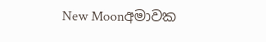New Moonඅමාවක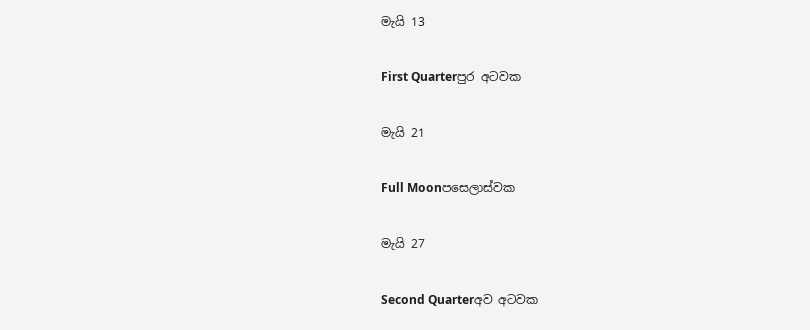මැයි 13

First Quarterපුර අටවක

මැයි 21

Full Moonපසෙලාස්වක

මැයි 27

Second Quarterඅව අටවක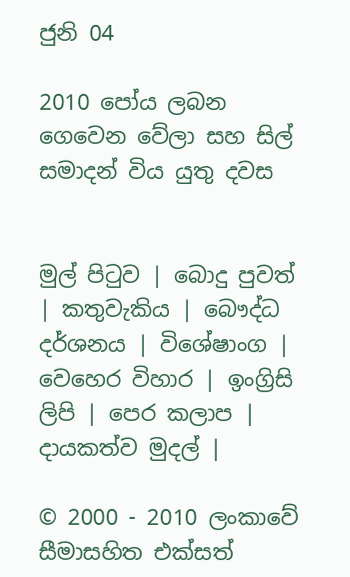ජුනි 04

2010 පෝය ලබන ගෙවෙන වේලා සහ සිල් සමාදන් විය යුතු දවස


මුල් පිටුව | බොදු පුවත් | කතුවැකිය | බෞද්ධ දර්ශනය | විශේෂාංග | වෙහෙර විහාර | ඉංග්‍රිසි ලිපි | පෙර කලාප | දායකත්ව මුදල් |

© 2000 - 2010 ලංකාවේ සීමාසහිත එක්සත්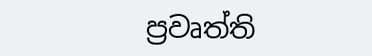ප්‍රවෘත්ති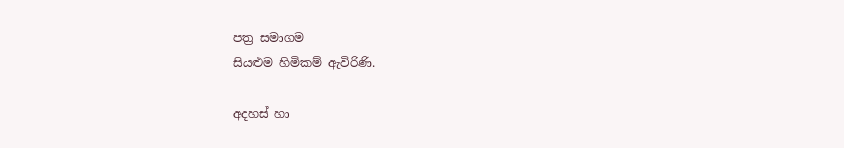පත්‍ර සමාගම
සියළුම හිමිකම් ඇවිරිණි.

අදහස් හා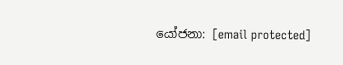යෝජනා: [email protected]